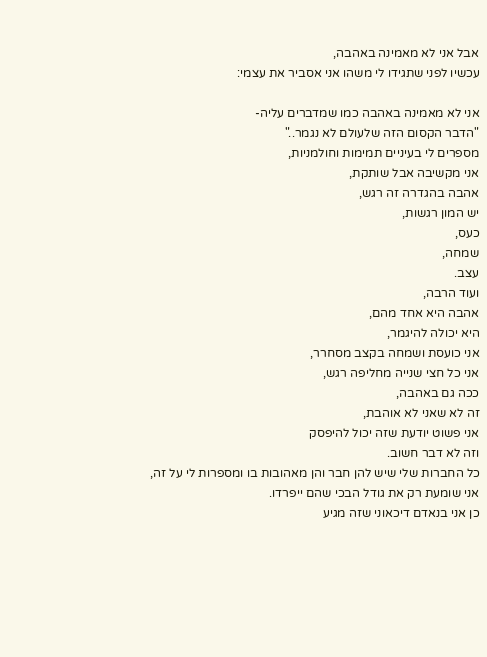אבל אני לא מאמינה באהבה,
עכשיו לפני שתגידו לי משהו אני אסביר את עצמי:

אני לא מאמינה באהבה כמו שמדברים עליה-
"הדבר הקסום הזה שלעולם לא נגמר.."
מספרים לי בעיניים תמימות וחולמניות,
אני מקשיבה אבל שותקת,
אהבה בהגדרה זה רגש,
יש המון רגשות,
כעס,
שמחה,
עצב.
ועוד הרבה,
אהבה היא אחד מהם,
היא יכולה להיגמר,
אני כועסת ושמחה בקצב מסחרר,
אני כל חצי שנייה מחליפה רגש,
ככה גם באהבה,
זה לא שאני לא אוהבת,
אני פשוט יודעת שזה יכול להיפסק
וזה לא דבר חשוב.
כל החברות שלי שיש להן חבר והן מאהובות בו ומספרות לי על זה,
אני שומעת רק את גודל הבכי שהם ייפרדו.
כן אני בנאדם דיכאוני שזה מגיע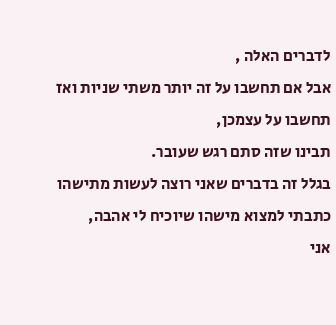לדברים האלה ,
אבל אם תחשבו על זה יותר משתי שניות ואז תחשבו על עצמכן,
תבינו שזה סתם רגש שעובר.
בגלל זה בדברים שאני רוצה לעשות מתישהו כתבתי למצוא מישהו שיוכיח לי אהבה,
אני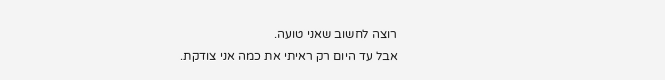רוצה לחשוב שאני טועה.
אבל עד היום רק ראיתי את כמה אני צודקת.